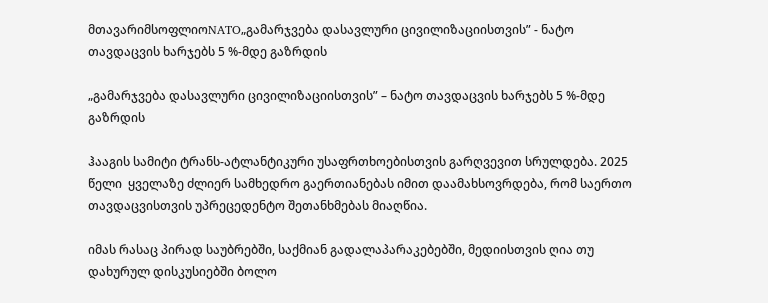მთავარიმსოფლიოNATO„გამარჯვება დასავლური ცივილიზაციისთვის” - ნატო თავდაცვის ხარჯებს 5 %-მდე გაზრდის

„გამარჯვება დასავლური ცივილიზაციისთვის” – ნატო თავდაცვის ხარჯებს 5 %-მდე გაზრდის

ჰააგის სამიტი ტრანს-ატლანტიკური უსაფრთხოებისთვის გარღვევით სრულდება. 2025 წელი  ყველაზე ძლიერ სამხედრო გაერთიანებას იმით დაამახსოვრდება, რომ საერთო თავდაცვისთვის უპრეცედენტო შეთანხმებას მიაღწია.

იმას რასაც პირად საუბრებში, საქმიან გადალაპარაკებებში, მედიისთვის ღია თუ დახურულ დისკუსიებში ბოლო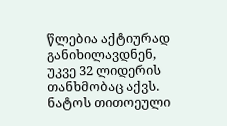წლებია აქტიურად განიხილავდნენ, უკვე 32 ლიდერის თანხმობაც აქვს. ნატოს თითოეული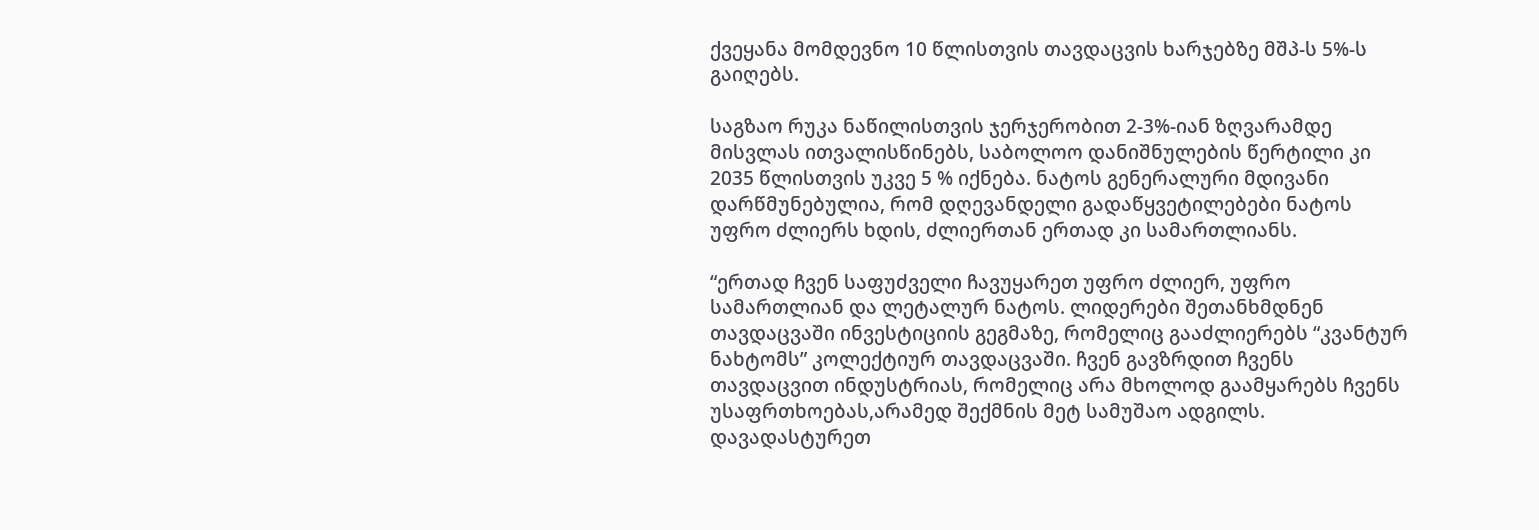ქვეყანა მომდევნო 10 წლისთვის თავდაცვის ხარჯებზე მშპ-ს 5%-ს გაიღებს.

საგზაო რუკა ნაწილისთვის ჯერჯერობით 2-3%-იან ზღვარამდე მისვლას ითვალისწინებს, საბოლოო დანიშნულების წერტილი კი 2035 წლისთვის უკვე 5 % იქნება. ნატოს გენერალური მდივანი დარწმუნებულია, რომ დღევანდელი გადაწყვეტილებები ნატოს უფრო ძლიერს ხდის, ძლიერთან ერთად კი სამართლიანს.

“ერთად ჩვენ საფუძველი ჩავუყარეთ უფრო ძლიერ, უფრო სამართლიან და ლეტალურ ნატოს. ლიდერები შეთანხმდნენ თავდაცვაში ინვესტიციის გეგმაზე, რომელიც გააძლიერებს “კვანტურ ნახტომს” კოლექტიურ თავდაცვაში. ჩვენ გავზრდით ჩვენს თავდაცვით ინდუსტრიას, რომელიც არა მხოლოდ გაამყარებს ჩვენს უსაფრთხოებას,არამედ შექმნის მეტ სამუშაო ადგილს. დავადასტურეთ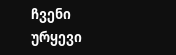ჩვენი ურყევი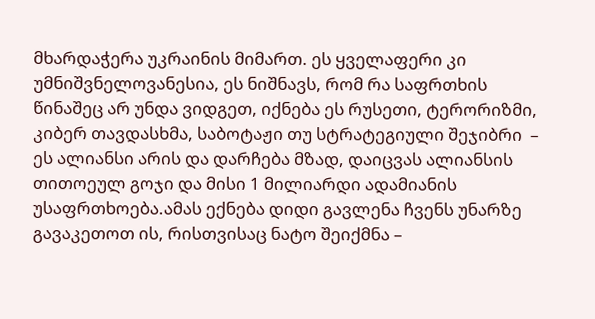მხარდაჭერა უკრაინის მიმართ. ეს ყველაფერი კი უმნიშვნელოვანესია, ეს ნიშნავს, რომ რა საფრთხის წინაშეც არ უნდა ვიდგეთ, იქნება ეს რუსეთი, ტერორიზმი, კიბერ თავდასხმა, საბოტაჟი თუ სტრატეგიული შეჯიბრი  – ეს ალიანსი არის და დარჩება მზად, დაიცვას ალიანსის თითოეულ გოჯი და მისი 1 მილიარდი ადამიანის უსაფრთხოება.ამას ექნება დიდი გავლენა ჩვენს უნარზე გავაკეთოთ ის, რისთვისაც ნატო შეიქმნა –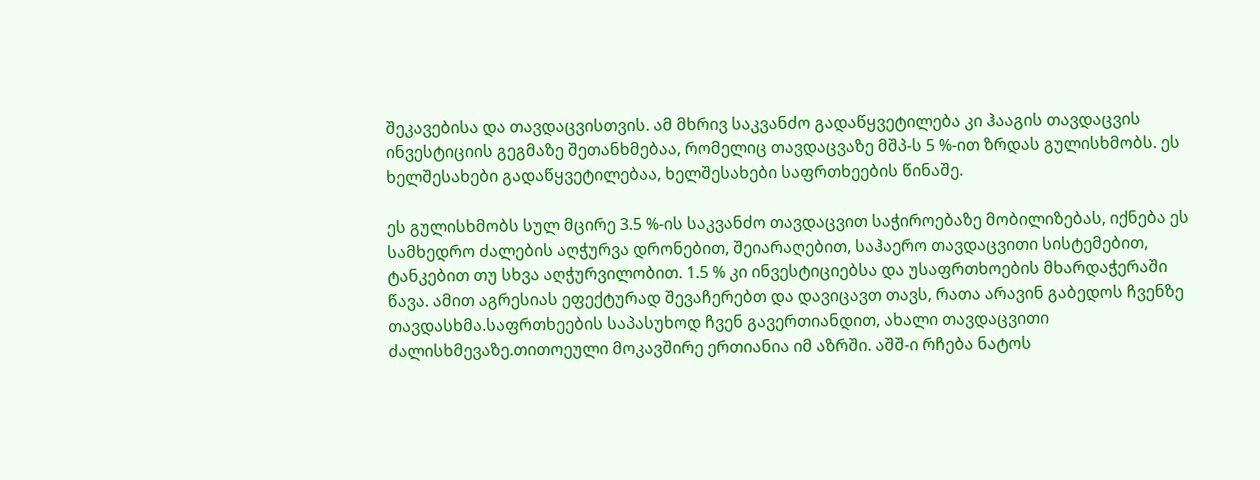შეკავებისა და თავდაცვისთვის. ამ მხრივ საკვანძო გადაწყვეტილება კი ჰააგის თავდაცვის ინვესტიციის გეგმაზე შეთანხმებაა, რომელიც თავდაცვაზე მშპ-ს 5 %-ით ზრდას გულისხმობს. ეს ხელშესახები გადაწყვეტილებაა, ხელშესახები საფრთხეების წინაშე.

ეს გულისხმობს სულ მცირე 3.5 %-ის საკვანძო თავდაცვით საჭიროებაზე მობილიზებას, იქნება ეს სამხედრო ძალების აღჭურვა დრონებით, შეიარაღებით, საჰაერო თავდაცვითი სისტემებით, ტანკებით თუ სხვა აღჭურვილობით. 1.5 % კი ინვესტიციებსა და უსაფრთხოების მხარდაჭერაში წავა. ამით აგრესიას ეფექტურად შევაჩერებთ და დავიცავთ თავს, რათა არავინ გაბედოს ჩვენზე თავდასხმა.საფრთხეების საპასუხოდ ჩვენ გავერთიანდით, ახალი თავდაცვითი ძალისხმევაზე.თითოეული მოკავშირე ერთიანია იმ აზრში. აშშ-ი რჩება ნატოს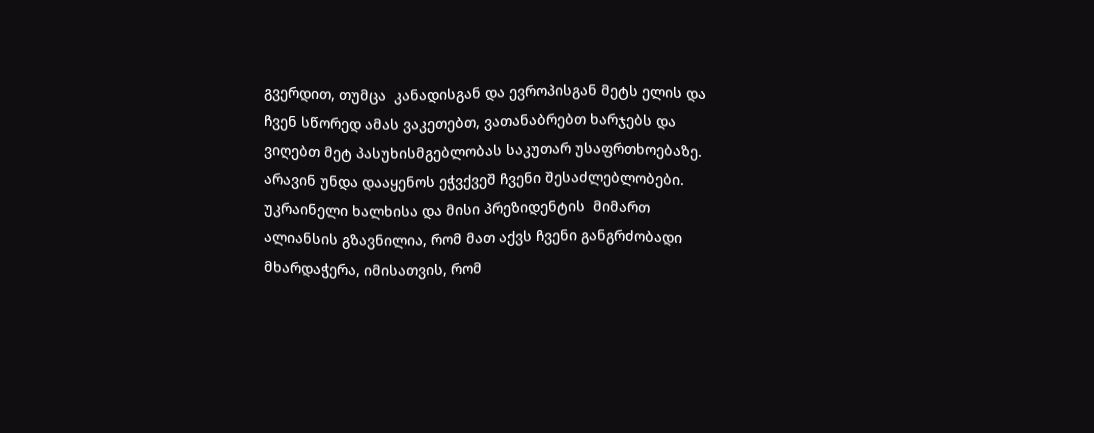გვერდით, თუმცა  კანადისგან და ევროპისგან მეტს ელის და ჩვენ სწორედ ამას ვაკეთებთ, ვათანაბრებთ ხარჯებს და ვიღებთ მეტ პასუხისმგებლობას საკუთარ უსაფრთხოებაზე. არავინ უნდა დააყენოს ეჭვქვეშ ჩვენი შესაძლებლობები. უკრაინელი ხალხისა და მისი პრეზიდენტის  მიმართ ალიანსის გზავნილია, რომ მათ აქვს ჩვენი განგრძობადი მხარდაჭერა, იმისათვის, რომ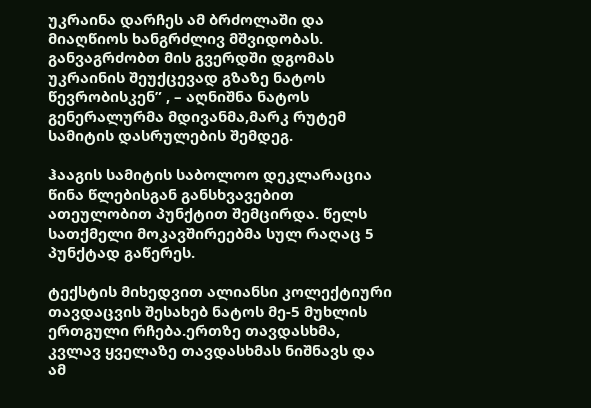უკრაინა დარჩეს ამ ბრძოლაში და მიაღწიოს ხანგრძლივ მშვიდობას. განვაგრძობთ მის გვერდში დგომას უკრაინის შეუქცევად გზაზე ნატოს წევრობისკენ” , – აღნიშნა ნატოს გენერალურმა მდივანმა,მარკ რუტემ სამიტის დასრულების შემდეგ.

ჰააგის სამიტის საბოლოო დეკლარაცია წინა წლებისგან განსხვავებით ათეულობით პუნქტით შემცირდა. წელს სათქმელი მოკავშირეებმა სულ რაღაც 5 პუნქტად გაწერეს.

ტექსტის მიხედვით ალიანსი კოლექტიური თავდაცვის შესახებ ნატოს მე-5 მუხლის ერთგული რჩება.ერთზე თავდასხმა, კვლავ ყველაზე თავდასხმას ნიშნავს და ამ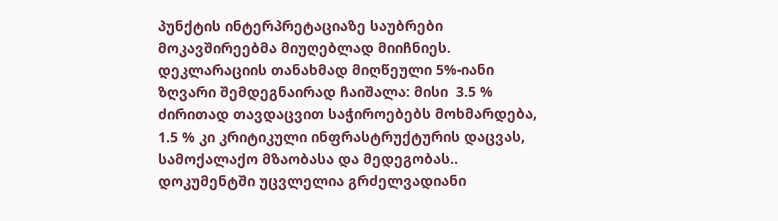პუნქტის ინტერპრეტაციაზე საუბრები მოკავშირეებმა მიუღებლად მიიჩნიეს. დეკლარაციის თანახმად მიღწეული 5%-იანი ზღვარი შემდეგნაირად ჩაიშალა: მისი  3.5 % ძირითად თავდაცვით საჭიროებებს მოხმარდება, 1.5 % კი კრიტიკული ინფრასტრუქტურის დაცვას, სამოქალაქო მზაობასა და მედეგობას.. დოკუმენტში უცვლელია გრძელვადიანი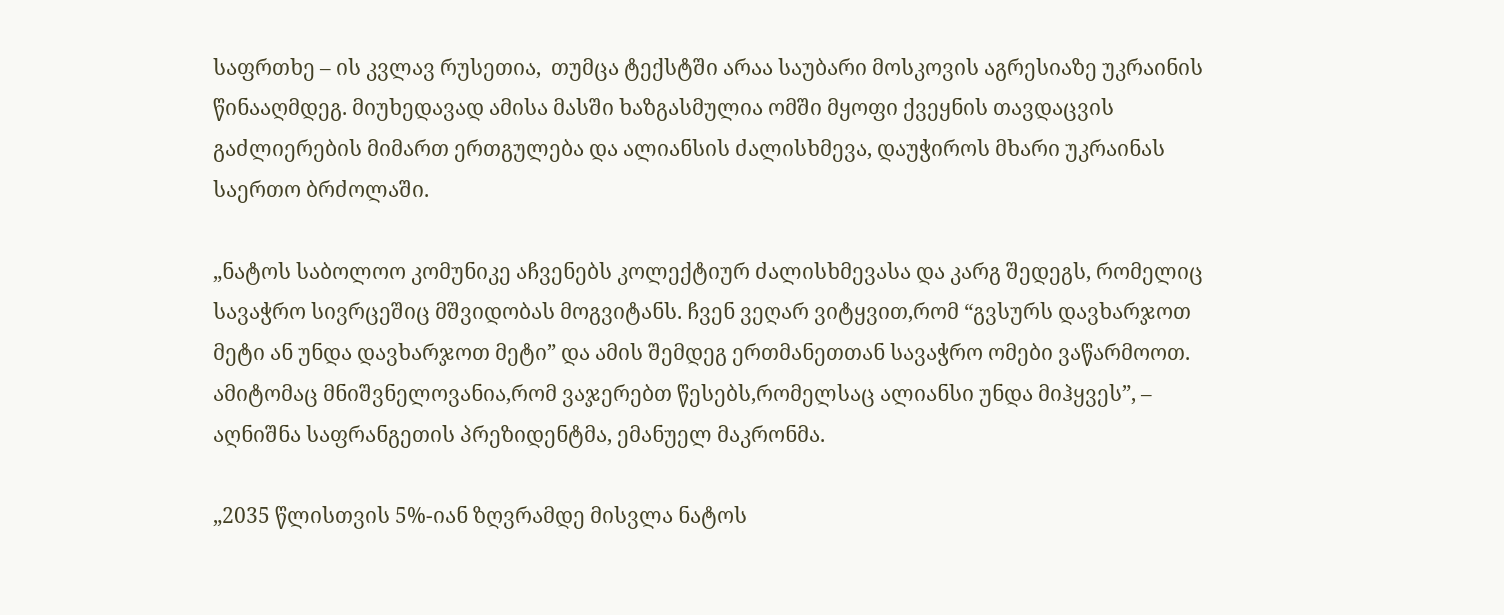საფრთხე – ის კვლავ რუსეთია,  თუმცა ტექსტში არაა საუბარი მოსკოვის აგრესიაზე უკრაინის წინააღმდეგ. მიუხედავად ამისა მასში ხაზგასმულია ომში მყოფი ქვეყნის თავდაცვის გაძლიერების მიმართ ერთგულება და ალიანსის ძალისხმევა, დაუჭიროს მხარი უკრაინას საერთო ბრძოლაში.

„ნატოს საბოლოო კომუნიკე აჩვენებს კოლექტიურ ძალისხმევასა და კარგ შედეგს, რომელიც სავაჭრო სივრცეშიც მშვიდობას მოგვიტანს. ჩვენ ვეღარ ვიტყვით,რომ “გვსურს დავხარჯოთ მეტი ან უნდა დავხარჯოთ მეტი” და ამის შემდეგ ერთმანეთთან სავაჭრო ომები ვაწარმოოთ. ამიტომაც მნიშვნელოვანია,რომ ვაჯერებთ წესებს,რომელსაც ალიანსი უნდა მიჰყვეს”, – აღნიშნა საფრანგეთის პრეზიდენტმა, ემანუელ მაკრონმა.

„2035 წლისთვის 5%-იან ზღვრამდე მისვლა ნატოს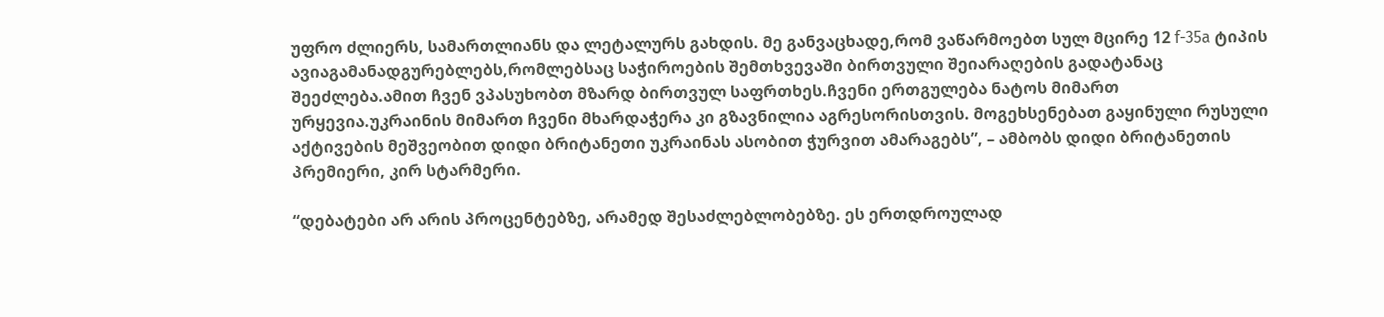უფრო ძლიერს, სამართლიანს და ლეტალურს გახდის. მე განვაცხადე,რომ ვაწარმოებთ სულ მცირე 12 f-35a ტიპის ავიაგამანადგურებლებს,რომლებსაც საჭიროების შემთხვევაში ბირთვული შეიარაღების გადატანაც შეეძლება.ამით ჩვენ ვპასუხობთ მზარდ ბირთვულ საფრთხეს.ჩვენი ერთგულება ნატოს მიმართ ურყევია.უკრაინის მიმართ ჩვენი მხარდაჭერა კი გზავნილია აგრესორისთვის. მოგეხსენებათ გაყინული რუსული აქტივების მეშვეობით დიდი ბრიტანეთი უკრაინას ასობით ჭურვით ამარაგებს”, – ამბობს დიდი ბრიტანეთის პრემიერი, კირ სტარმერი.

“დებატები არ არის პროცენტებზე, არამედ შესაძლებლობებზე. ეს ერთდროულად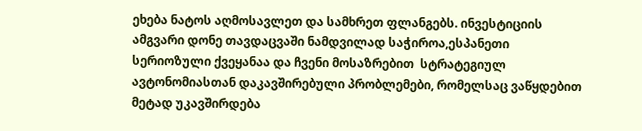ეხება ნატოს აღმოსავლეთ და სამხრეთ ფლანგებს. ინვესტიციის ამგვარი დონე თავდაცვაში ნამდვილად საჭიროა,ესპანეთი სერიოზული ქვეყანაა და ჩვენი მოსაზრებით  სტრატეგიულ ავტონომიასთან დაკავშირებული პრობლემები, რომელსაც ვაწყდებით მეტად უკავშირდება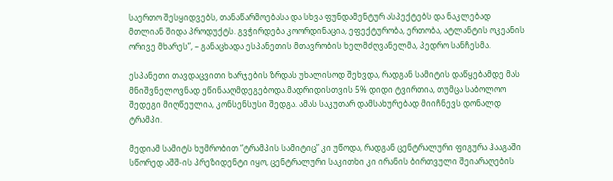საერთო შესყიდვებს, თანაწარმოებასა და სხვა ფუნდამენტურ ასპექტებს და ნაკლებად მთლიან შიდა პროდუქტს. გვჭირდება კოორდინაცია, ეფექტურობა, ერთობა, ატლანტის ოკეანის ორივე მხარეს”, – განაცხადა ესპანეთის მთავრობის ხელმძღვანელმა, პედრო სანჩესმა.

ესპანეთი თავდაცვითი ხარჯების ზრდას უხალისოდ შეხვდა, რადგან სამიტის დაწყებამდე მას მნიშვნელოვნად ეწინააღმდეგებოდა.მადრიდისთვის 5% დიდი ტვირთია, თუმცა საბოლოო შედეგი მიღწეულია, კონსენსუსი შედგა. ამას საკუთარ დამსახურებად მიიჩნევს დონალდ ტრამპი.

მედიამ სამიტს ხუმრობით “ტრამპის სამიტიც” კი უწოდა, რადგან ცენტრალური ფიგურა ჰააგაში სწორედ აშშ-ის პრეზიდენტი იყო, ცენტრალური საკითხი კი ირანის ბირთვული შეიარაღების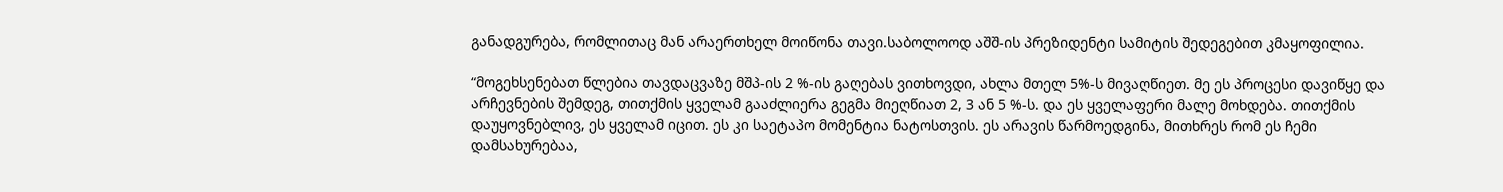განადგურება, რომლითაც მან არაერთხელ მოიწონა თავი.საბოლოოდ აშშ-ის პრეზიდენტი სამიტის შედეგებით კმაყოფილია.

“მოგეხსენებათ წლებია თავდაცვაზე მშპ-ის 2 %-ის გაღებას ვითხოვდი, ახლა მთელ 5%-ს მივაღწიეთ. მე ეს პროცესი დავიწყე და არჩევნების შემდეგ, თითქმის ყველამ გააძლიერა გეგმა მიეღწიათ 2, 3 ან 5 %-ს. და ეს ყველაფერი მალე მოხდება. თითქმის დაუყოვნებლივ, ეს ყველამ იცით. ეს კი საეტაპო მომენტია ნატოსთვის. ეს არავის წარმოედგინა, მითხრეს რომ ეს ჩემი დამსახურებაა,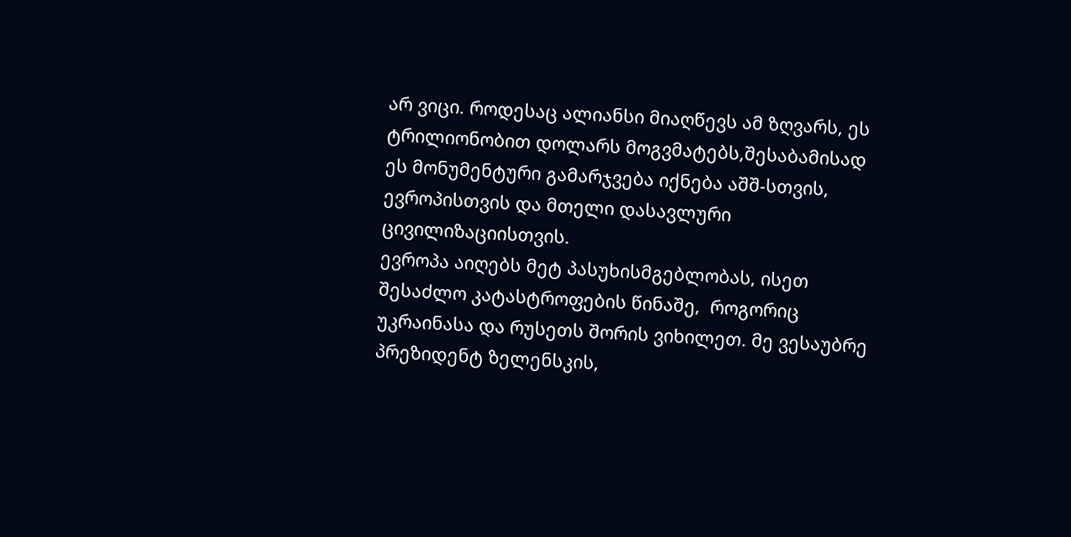არ ვიცი. როდესაც ალიანსი მიაღწევს ამ ზღვარს, ეს ტრილიონობით დოლარს მოგვმატებს,შესაბამისად ეს მონუმენტური გამარჯვება იქნება აშშ-სთვის, ევროპისთვის და მთელი დასავლური ცივილიზაციისთვის.
ევროპა აიღებს მეტ პასუხისმგებლობას, ისეთ შესაძლო კატასტროფების წინაშე,  როგორიც უკრაინასა და რუსეთს შორის ვიხილეთ. მე ვესაუბრე პრეზიდენტ ზელენსკის,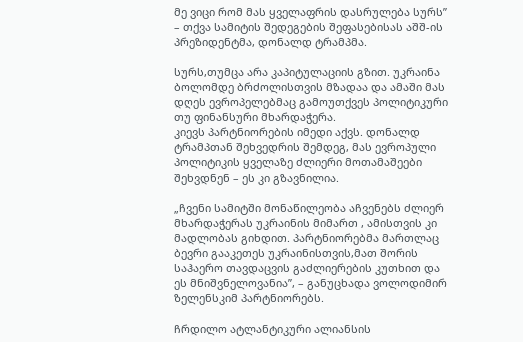მე ვიცი რომ მას ყველაფრის დასრულება სურს” – თქვა სამიტის შედეგების შეფასებისას აშშ-ის პრეზიდენტმა, დონალდ ტრამპმა.

სურს,თუმცა არა კაპიტულაციის გზით. უკრაინა ბოლომდე ბრძოლისთვის მზადაა და ამაში მას დღეს ევროპელებმაც გამოუთქვეს პოლიტიკური თუ ფინანსური მხარდაჭერა.
კიევს პარტნიორების იმედი აქვს. დონალდ ტრამპთან შეხვედრის შემდეგ, მას ევროპული პოლიტიკის ყველაზე ძლიერი მოთამაშეები შეხვდნენ – ეს კი გზავნილია.

„ჩვენი სამიტში მონაწილეობა აჩვენებს ძლიერ მხარდაჭერას უკრაინის მიმართ , ამისთვის კი მადლობას გიხდით. პარტნიორებმა მართლაც ბევრი გააკეთეს უკრაინისთვის,მათ შორის საჰაერო თავდაცვის გაძლიერების კუთხით და ეს მნიშვნელოვანია”, – განუცხადა ვოლოდიმირ ზელენსკიმ პარტნიორებს.

ჩრდილო ატლანტიკური ალიანსის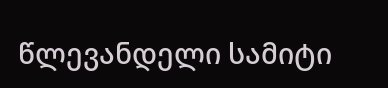წლევანდელი სამიტი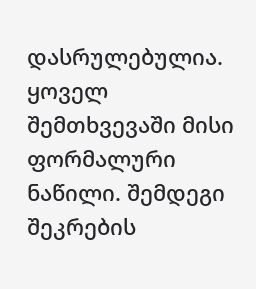დასრულებულია. ყოველ შემთხვევაში მისი ფორმალური ნაწილი. შემდეგი შეკრების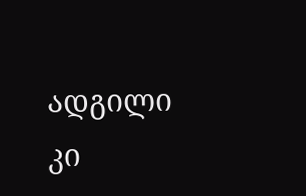ადგილი კი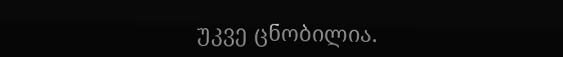უკვე ცნობილია.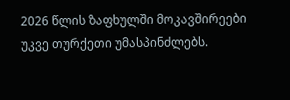2026 წლის ზაფხულში მოკავშირეები უკვე თურქეთი უმასპინძლებს.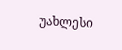უახლესი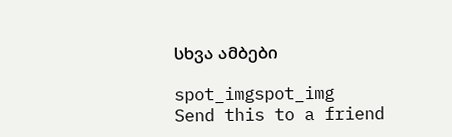სხვა ამბები

spot_imgspot_img
Send this to a friend